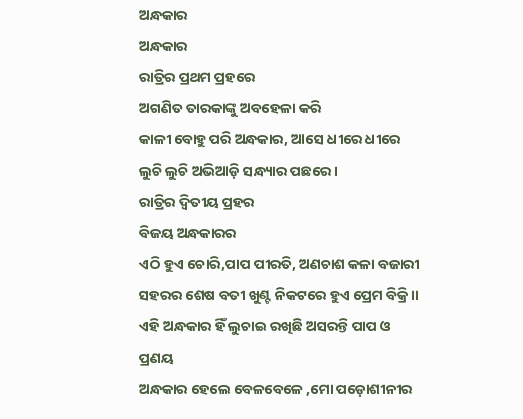ଅନ୍ଧକାର
ଅନ୍ଧକାର
ରାତ୍ରିର ପ୍ରଥମ ପ୍ରହରେ
ଅଗଣିତ ତାରକାଙ୍କୁ ଅବହେଳା କରି
କାଳୀ ବୋହୁ ପରି ଅନ୍ଧକାର, ଆସେ ଧୀରେ ଧୀରେ
ଲୁଚି ଲୁଚି ଅଭିଆଡ଼ି ସନ୍ଧ୍ୟାର ପଛରେ ।
ରାତ୍ରିର ଦ୍ୱିତୀୟ ପ୍ରହର
ବିଜୟ ଅନ୍ଧକାରର
ଏଠି ହୁଏ ଚୋରି,ପାପ ପୀରତି, ଅଣଚାଶ କଳା ବଜାରୀ
ସହରର ଶେଷ ବତୀ ଖୁଣ୍ଟ ନିକଟରେ ହୁଏ ପ୍ରେମ ବିକ୍ରି ।।
ଏହି ଅନ୍ଧକାର ହିଁ ଲୁଚାଇ ରଖିଛି ଅସରନ୍ତି ପାପ ଓ ପ୍ରଣୟ
ଅନ୍ଧକାର ହେଲେ ବେଳବେଳେ ,ମୋ ପଡ଼ୋଶୀନୀର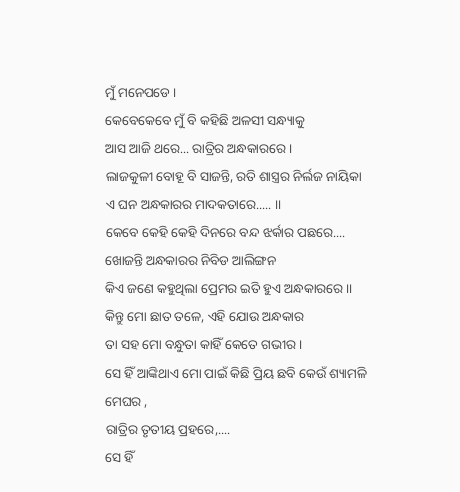ମୁଁ ମନେପଡେ ।
କେବେକେବେ ମୁଁ ବି କହିଛି ଅଳସୀ ସନ୍ଧ୍ୟାକୁ
ଆସ ଆଜି ଥରେ... ରାତ୍ରିର ଅନ୍ଧକାରରେ ।
ଲାଜକୁଳୀ ବୋହୂ ବି ସାଜନ୍ତି, ରତି ଶାସ୍ତ୍ରର ନିର୍ଲଜ ନାୟିକା
ଏ ଘନ ଅନ୍ଧକାରର ମାଦକତାରେ..... ।।
କେବେ କେହି କେହି ଦିନରେ ବନ୍ଦ ଝର୍କାର ପଛରେ....
ଖୋଜନ୍ତି ଅନ୍ଧକାରର ନିବିଡ ଆଲିଙ୍ଗନ
କିଏ ଜଣେ କହୁଥିଲା ପ୍ରେମର ଇତି ହୁଏ ଅନ୍ଧକାରରେ ।।
କିନ୍ତୁ ମୋ ଛାତ ତଳେ, ଏହି ଯୋଉ ଅନ୍ଧକାର
ତା ସହ ମୋ ବନ୍ଧୁତା କାହିଁ କେତେ ଗଭୀର ।
ସେ ହିଁ ଆଙ୍କିଥାଏ ମୋ ପାଇଁ କିଛି ପ୍ରିୟ ଛବି କେଉଁ ଶ୍ୟାମଳି ମେଘର ,
ରାତ୍ରିର ତୃତୀୟ ପ୍ରହରେ,....
ସେ ହିଁ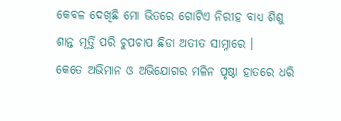କେବଳ ଦେଖିଛି ମୋ ଭିତରେ ଗୋଟିଏ ନିରୀହ ବାଧ୍ୟ ଶିଶୁ
ଶାନ୍ତ ମୂର୍ତ୍ତି ପରି ଚୁପଚାପ ଛିଡା ଅତୀତ ସାମ୍ନାରେ ।
କେତେ ଅଭିମାନ ଓ ଅଭିଯୋଗର ମଳିନ ପୃଷ୍ଠା ହାତରେ ଧରି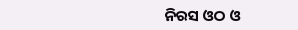ନିରସ ଓଠ ଓ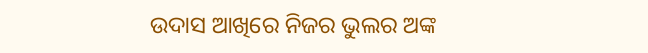ଉଦାସ ଆଖିରେ ନିଜର ଭୁଲର ଅଙ୍କ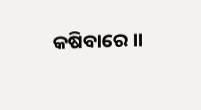କଷିବାରେ ।।